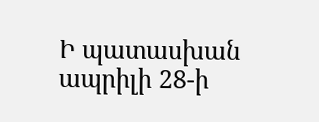Ի պատասխան ապրիլի 28-ի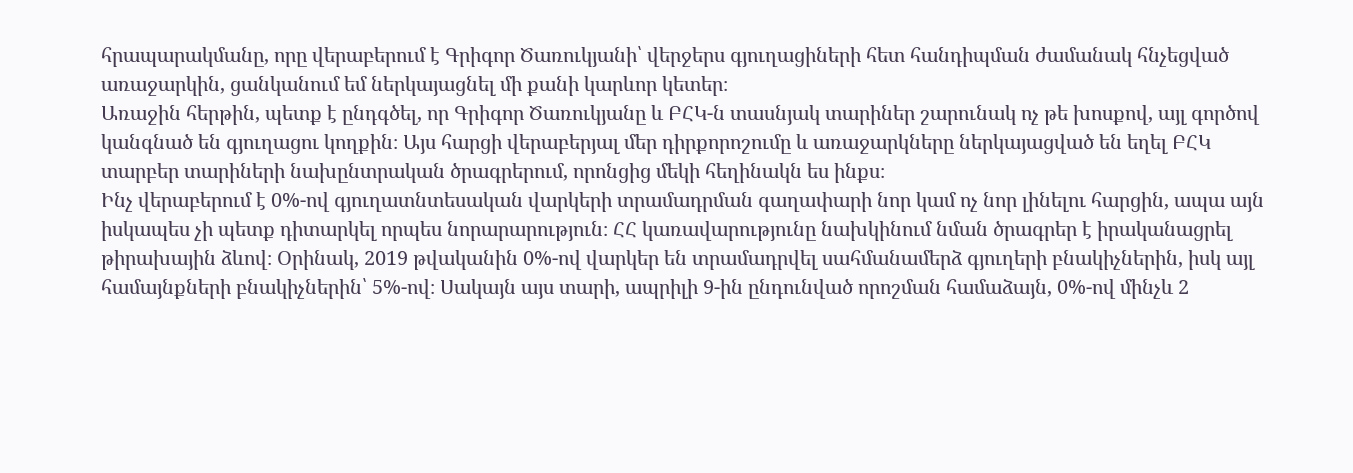հրապարակմանը, որը վերաբերում է Գրիգոր Ծառուկյանի՝ վերջերս գյուղացիների հետ հանդիպման ժամանակ հնչեցված առաջարկին, ցանկանում եմ ներկայացնել մի քանի կարևոր կետեր։
Առաջին հերթին, պետք է ընդգծել, որ Գրիգոր Ծառուկյանը և ԲՀԿ-ն տասնյակ տարիներ շարունակ ոչ թե խոսքով, այլ գործով կանգնած են գյուղացու կողքին։ Այս հարցի վերաբերյալ մեր դիրքորոշումը և առաջարկները ներկայացված են եղել ԲՀԿ տարբեր տարիների նախընտրական ծրագրերում, որոնցից մեկի հեղինակն ես ինքս։
Ինչ վերաբերում է 0%-ով գյուղատնտեսական վարկերի տրամադրման գաղափարի նոր կամ ոչ նոր լինելու հարցին, ապա այն իսկապես չի պետք դիտարկել որպես նորարարություն։ ՀՀ կառավարությունը նախկինում նման ծրագրեր է իրականացրել թիրախային ձևով։ Օրինակ, 2019 թվականին 0%-ով վարկեր են տրամադրվել սահմանամերձ գյուղերի բնակիչներին, իսկ այլ համայնքների բնակիչներին՝ 5%-ով։ Սակայն այս տարի, ապրիլի 9-ին ընդունված որոշման համաձայն, 0%-ով մինչև 2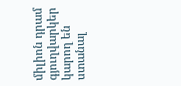միլիոն դրամ գյուղվարկեր կարող են ստանալ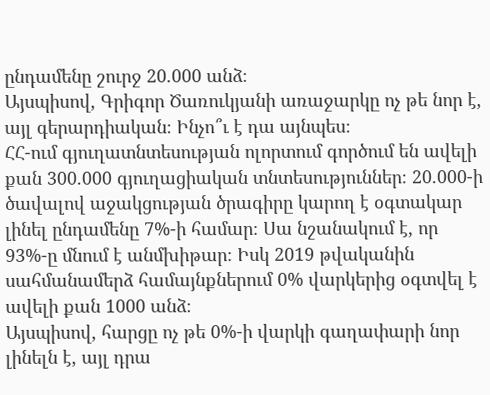ընդամենը շուրջ 20.000 անձ։
Այսպիսով, Գրիգոր Ծառուկյանի առաջարկը ոչ թե նոր է, այլ գերարդիական։ Ինչո՞ւ է դա այնպես։
ՀՀ-ում գյուղատնտեսության ոլորտում գործում են ավելի քան 300.000 գյուղացիական տնտեսություններ։ 20.000-ի ծավալով աջակցության ծրագիրը կարող է օգտակար լինել ընդամենը 7%-ի համար։ Սա նշանակում է, որ 93%-ը մնում է անմխիթար։ Իսկ 2019 թվականին սահմանամերձ համայնքներում 0% վարկերից օգտվել է ավելի քան 1000 անձ։
Այսպիսով, հարցը ոչ թե 0%-ի վարկի գաղափարի նոր լինելն է, այլ դրա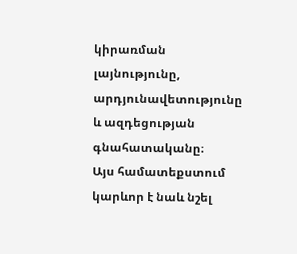կիրառման լայնությունը, արդյունավետությունը և ազդեցության գնահատականը։
Այս համատեքստում կարևոր է նաև նշել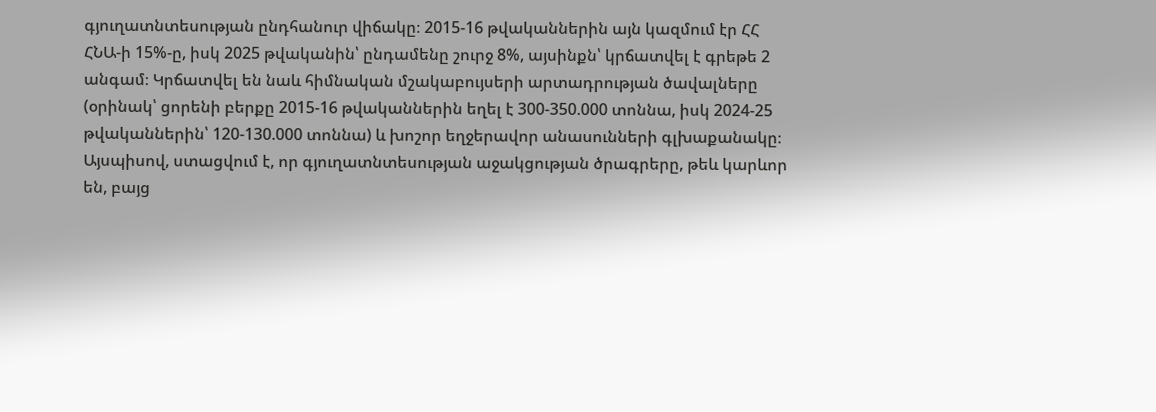գյուղատնտեսության ընդհանուր վիճակը։ 2015-16 թվականներին այն կազմում էր ՀՀ ՀՆԱ-ի 15%-ը, իսկ 2025 թվականին՝ ընդամենը շուրջ 8%, այսինքն՝ կրճատվել է գրեթե 2 անգամ։ Կրճատվել են նաև հիմնական մշակաբույսերի արտադրության ծավալները (օրինակ՝ ցորենի բերքը 2015-16 թվականներին եղել է 300-350.000 տոննա, իսկ 2024-25 թվականներին՝ 120-130.000 տոննա) և խոշոր եղջերավոր անասունների գլխաքանակը։
Այսպիսով, ստացվում է, որ գյուղատնտեսության աջակցության ծրագրերը, թեև կարևոր են, բայց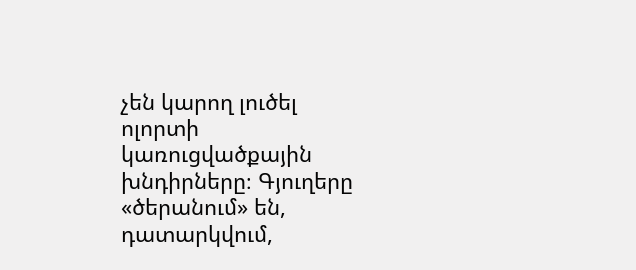չեն կարող լուծել ոլորտի կառուցվածքային խնդիրները։ Գյուղերը «ծերանում» են, դատարկվում,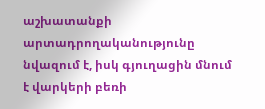աշխատանքի արտադրողականությունը նվազում է, իսկ գյուղացին մնում է վարկերի բեռի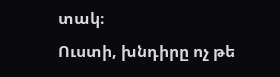տակ։
Ուստի, խնդիրը ոչ թե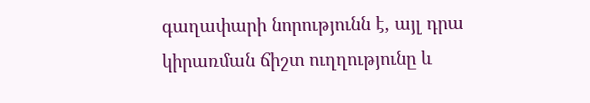գաղափարի նորությունն է, այլ դրա կիրառման ճիշտ ուղղությունը և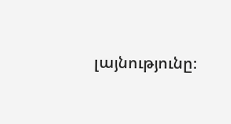լայնությունը։